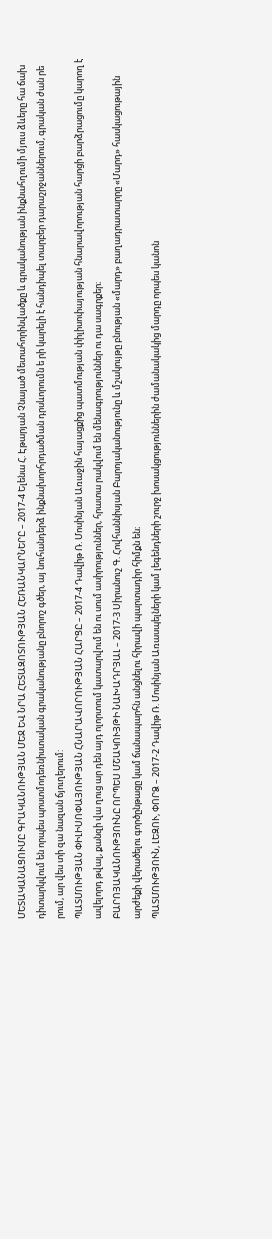ՄԵՏԱԿԱՆԱՑՈՒՄԸ ԳՐԱԿԱՆՈՒԹՅԱՆ ՄԵՋ ԵՎ ՆՐԱ ՀԵՏԱԶՈՏՈՒԹՅԱՆ ՀԵՌԱՆԿԱՐՆԵՐԸ – 2017-4 Ելենա Հ. Էթարյան Չնայած մետահորինվածքը և գրականության ինքնահղումի մյուս ձևերը հա ճախ դիտարկվում են որպես պոստմոդեռնիստական գրականությանը բնորոշ գծեր, այ նուհանդերձ ինքնախորհրդածման դրսևորումն ե րի կարելի է հանդիպել տարբեր դարաշրջաններում, գրական ժան րե րում, ար վես տի զա նազան ճյուղերում:
ՊԱՏՄՈՒԹՅԱՆ ՓԻԼԻՍՈՓԱՅՈՒԹՅԱՆ ՀՆԱՐԱՎՈՐՈՒԹՅԱՆ ՀԱՐՑԸ – 2017-4 Դավիթ Ռ. Մոսինյան Առաջին հայացքից պատմության փիլիսոփայության հնարավորության հարցի բարձրացումը կարող է ավելորդ թվալ, քանզի վա ղուց ար դեն այդ ոլորտում կատարվում են ու սում ասիրություններ, հրատա րակվում են մենագրություններ ու դա սագրքեր։
ԲԱՐՈՅԱԿԱՆՈՒԹՅՈՒՆԸ ՈՐՊԵՍ ՄՇԱԿՈՒՅԹԻ ՆԱԽԱԴՐՅԱԼ – 2017-3 Սիրանուշ Գ. Հովհաննիսյան Բարոյականությունը և մշակույթը բնության «մարդ» բաղադրատարրը «Մարդ» հասկացութային արժեքի վերածելու գործընթացը կամ ճանապարհն անցնելու հիրավի պարտադիր հիմքն են։
ՊԱՏՄՈՒԹՅՈՒՆ, ԼԵԶՈՒ, ՓՈՐՁ – 2017-2 Դավիթ Ռ. Մոսինյան Առասպելների կամ լեգենդների շուրջ խոսակցություններին ժամանակակից մարդը որպես կանոն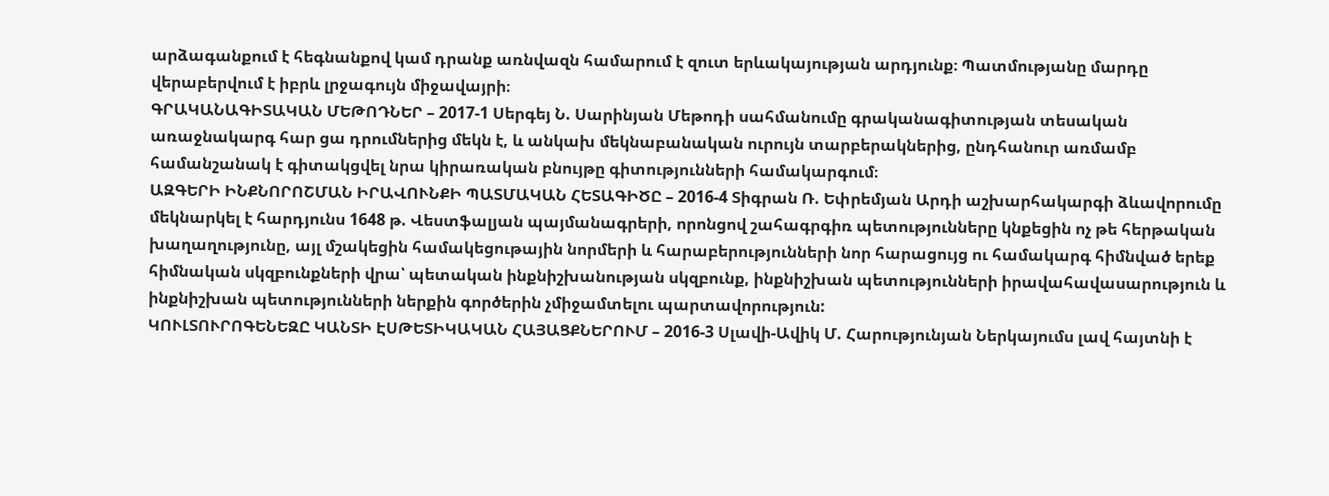արձագանքում է հեգնանքով կամ դրանք առնվազն համարում է զուտ երևակայության արդյունք։ Պատմությանը մարդը վերաբերվում է իբրև լրջագույն միջավայրի։
ԳՐԱԿԱՆԱԳԻՏԱԿԱՆ ՄԵԹՈԴՆԵՐ – 2017-1 Սերգեյ Ն. Սարինյան Մեթոդի սահմանումը գրականագիտության տեսական առաջնակարգ հար ցա դրումներից մեկն է, և անկախ մեկնաբանական ուրույն տարբերակներից, ընդհանուր առմամբ համանշանակ է գիտակցվել նրա կիրառական բնույթը գիտությունների համակարգում։
ԱԶԳԵՐԻ ԻՆՔՆՈՐՈՇՄԱՆ ԻՐԱՎՈՒՆՔԻ ՊԱՏՄԱԿԱՆ ՀԵՏԱԳԻԾԸ – 2016-4 Տիգրան Ռ. Եփրեմյան Արդի աշխարհակարգի ձևավորումը մեկնարկել է հարդյունս 1648 թ. Վեստֆալյան պայմանագրերի, որոնցով շահագրգիռ պետությունները կնքեցին ոչ թե հերթական խաղաղությունը, այլ մշակեցին համակեցութային նորմերի և հարաբերությունների նոր հարացույց ու համակարգ հիմնված երեք հիմնական սկզբունքների վրա՝ պետական ինքնիշխանության սկզբունք, ինքնիշխան պետությունների իրավահավասարություն և ինքնիշխան պետությունների ներքին գործերին չմիջամտելու պարտավորություն:
ԿՈՒԼՏՈՒՐՈԳԵՆԵԶԸ ԿԱՆՏԻ ԷՍԹԵՏԻԿԱԿԱՆ ՀԱՅԱՑՔՆԵՐՈՒՄ – 2016-3 Սլավի-Ավիկ Մ. Հարությունյան Ներկայումս լավ հայտնի է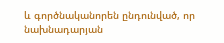և գործնականորեն ընդունված, որ նախնադարյան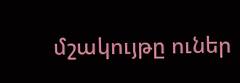մշակույթը ուներ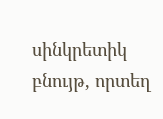սինկրետիկ բնույթ, որտեղ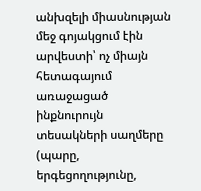անխզելի միասնության մեջ գոյակցում էին արվեստի՝ ոչ միայն հետագայում առաջացած ինքնուրույն տեսակների սաղմերը (պարը, երգեցողությունը,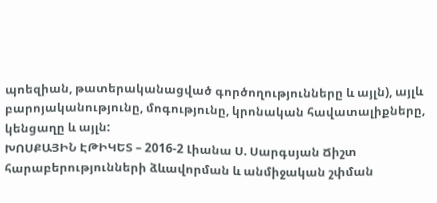պոեզիան, թատերականացված գործողությունները և այլն), այլև բարոյականությունը, մոգությունը, կրոնական հավատալիքները, կենցաղը և այլն:
ԽՈՍՔԱՅԻՆ ԷԹԻԿԵՏ – 2016-2 Լիանա Ս. Սարգսյան Ճիշտ հարաբերությունների ձևավորման և անմիջական շփման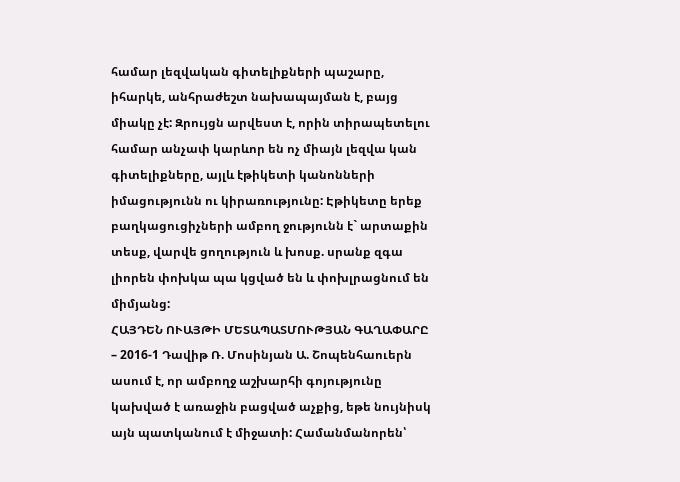համար լեզվական գիտելիքների պաշարը, իհարկե, անհրաժեշտ նախապայման է, բայց միակը չէ: Զրույցն արվեստ է, որին տիրապետելու համար անչափ կարևոր են ոչ միայն լեզվա կան գիտելիքները, այլև էթիկետի կանոնների իմացությունն ու կիրառությունը: Էթիկետը երեք բաղկացուցիչների ամբող ջությունն է` արտաքին տեսք, վարվե ցողություն և խոսք. սրանք զգա լիորեն փոխկա պա կցված են և փոխլրացնում են միմյանց:
ՀԱՅԴԵՆ ՈՒԱՅԹԻ ՄԵՏԱՊԱՏՄՈՒԹՅԱՆ ԳԱՂԱՓԱՐԸ – 2016-1 Դավիթ Ռ. Մոսինյան Ա. Շոպենհաուերն ասում է, որ ամբողջ աշխարհի գոյությունը կախված է առաջին բացված աչքից, եթե նույնիսկ այն պատկանում է միջատի: Համանմանորեն՝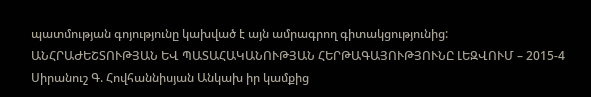պատմության գոյությունը կախված է այն ամրագրող գիտակցությունից:
ԱՆՀՐԱԺԵՇՏՈՒԹՅԱՆ ԵՎ ՊԱՏԱՀԱԿԱՆՈՒԹՅԱՆ ՀԵՐԹԱԳԱՅՈՒԹՅՈՒՆԸ ԼԵԶՎՈՒՄ – 2015-4 Սիրանուշ Գ. Հովհաննիսյան Անկախ իր կամքից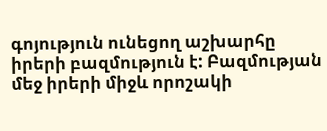գոյություն ունեցող աշխարհը իրերի բազմություն է: Բազմության մեջ իրերի միջև որոշակի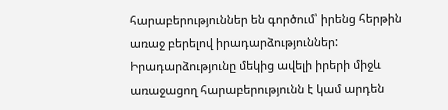հարաբերություններ են գործում՝ իրենց հերթին առաջ բերելով իրադարձություններ: Իրադարձությունը մեկից ավելի իրերի միջև առաջացող հարաբերությունն է կամ արդեն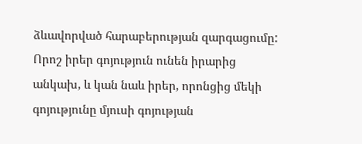ձևավորված հարաբերության զարգացումը: Որոշ իրեր գոյություն ունեն իրարից անկախ, և կան նաև իրեր, որոնցից մեկի գոյությունը մյուսի գոյության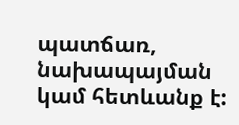պատճառ, նախապայման կամ հետևանք է: